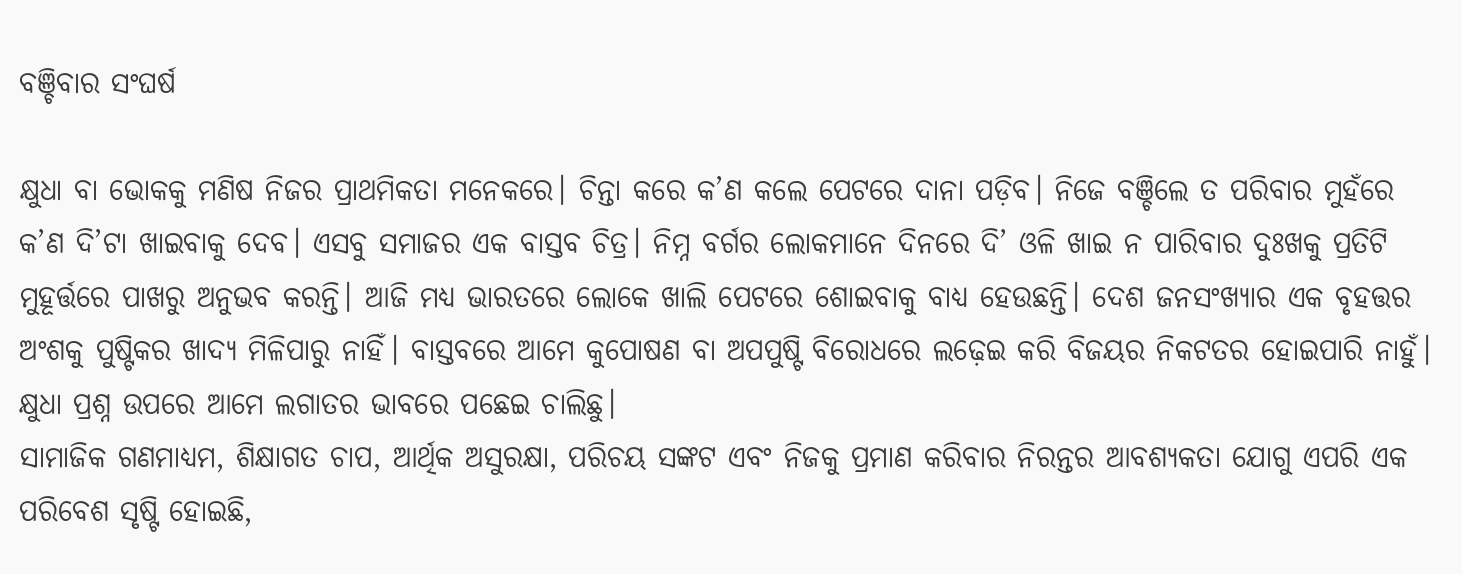ବଞ୍ଚିବାର ସଂଘର୍ଷ

କ୍ଷୁଧା ବା ଭୋକକୁ ମଣିଷ ନିଜର ପ୍ରାଥମିକତା ମନେକରେ। ଚିନ୍ତା କରେ କ’ଣ କଲେ ପେଟରେ ଦାନା ପଡ଼ିବ। ନିଜେ ବଞ୍ଚିଲେ ତ ପରିବାର ମୁହଁରେ କ’ଣ ଦି’ଟା ଖାଇବାକୁ ଦେବ। ଏସବୁ ସମାଜର ଏକ ବାସ୍ତବ ଚିତ୍ର। ନିମ୍ନ ବର୍ଗର ଲୋକମାନେ ଦିନରେ ଦି’ ଓଳି ଖାଇ ନ ପାରିବାର ଦୁଃଖକୁ ପ୍ରତିଟି ମୁହୂର୍ତ୍ତରେ ପାଖରୁ ଅନୁଭବ କରନ୍ତି। ଆଜି ମଧ୍ୟ ଭାରତରେ ଲୋକେ ଖାଲି ପେଟରେ ଶୋଇବାକୁ ବାଧ୍ୟ ହେଉଛନ୍ତି। ଦେଶ ଜନସଂଖ୍ୟାର ଏକ ବୃହତ୍ତର ଅଂଶକୁ ପୁଷ୍ଟିକର ଖାଦ୍ୟ ମିଳିପାରୁ ନାହିଁ। ବାସ୍ତବରେ ଆମେ କୁପୋଷଣ ବା ଅପପୁଷ୍ଟି ବିରୋଧରେ ଲଢ଼େଇ କରି ବିଜୟର ନିକଟତର ହୋଇପାରି ନାହୁଁ। କ୍ଷୁଧା ପ୍ରଶ୍ନ ଉପରେ ଆମେ ଲଗାତର ଭାବରେ ପଛେଇ ଚାଲିଛୁ।
ସାମାଜିକ ଗଣମାଧ୍ୟମ, ଶିକ୍ଷାଗତ ଚାପ, ଆର୍ଥିକ ଅସୁରକ୍ଷା, ପରିଚୟ ସଙ୍କଟ ଏବଂ ନିଜକୁ ପ୍ରମାଣ କରିବାର ନିରନ୍ତର ଆବଶ୍ୟକତା ଯୋଗୁ ଏପରି ଏକ ପରିବେଶ ସୃଷ୍ଟି ହୋଇଛି,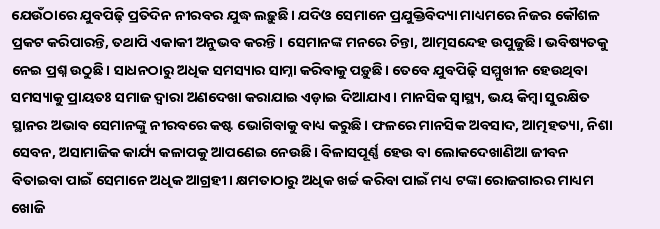ଯେଉଁଠାରେ ଯୁବପିଢ଼ି ପ୍ରତିଦିନ ନୀରବର ଯୁଦ୍ଧ ଲଢ଼ୁଛି। ଯଦିଓ ସେମାନେ ପ୍ରଯୁକ୍ତିବିଦ୍ୟା ମାଧ୍ୟମରେ ନିଜର କୌଶଳ ପ୍ରକଟ କରିପାରନ୍ତି, ତଥାପି ଏକାକୀ ଅନୁଭବ କରନ୍ତି। ସେମାନଙ୍କ ମନରେ ଚିନ୍ତା, ଆତ୍ମସନ୍ଦେହ ଉପୁଜୁଛି। ଭବିଷ୍ୟତକୁ ନେଇ ପ୍ରଶ୍ନ ଉଠୁଛି। ସାଧନଠାରୁ ଅଧିକ ସମସ୍ୟାର ସାମ୍ନା କରିବାକୁ ପଡ଼ୁଛି। ତେବେ ଯୁବପିଢ଼ି ସମ୍ମୁଖୀନ ହେଉଥିବା ସମସ୍ୟାକୁ ପ୍ରାୟତଃ ସମାଜ ଦ୍ୱାରା ଅଣଦେଖା କରାଯାଇ ଏଡ଼ାଇ ଦିଆଯାଏ। ମାନସିକ ସ୍ବାସ୍ଥ୍ୟ, ଭୟ କିମ୍ବା ସୁରକ୍ଷିତ ସ୍ଥାନର ଅଭାବ ସେମାନଙ୍କୁ ନୀରବରେ କଷ୍ଟ ଭୋଗିବାକୁ ବାଧ୍ୟ କରୁଛି। ଫଳରେ ମାନସିକ ଅବସାଦ, ଆତ୍ମହତ୍ୟା, ନିଶା ସେବନ, ଅସାମାଜିକ କାର୍ଯ୍ୟ କଳାପକୁ ଆପଣେଇ ନେଉଛି। ବିଳାସପୂର୍ଣ୍ଣ ହେଉ ବା ଲୋକଦେଖାଣିଆ ଜୀବନ ବିତାଇବା ପାଇଁ ସେମାନେ ଅଧିକ ଆଗ୍ରହୀ। କ୍ଷମତାଠାରୁ ଅଧିକ ଖର୍ଚ୍ଚ କରିବା ପାଇଁ ମଧ୍ୟ ଟଙ୍କା ରୋଜଗାରର ମାଧ୍ୟମ ଖୋଜି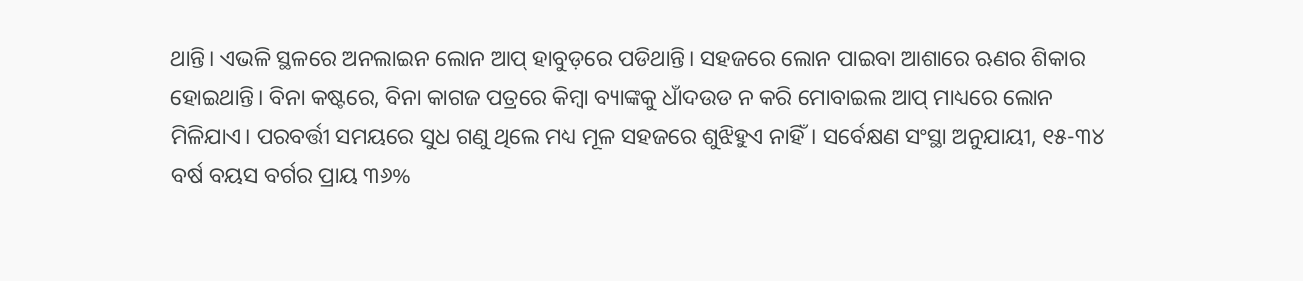ଥାନ୍ତି। ଏଭଳି ସ୍ଥଳରେ ଅନଲାଇନ ଲୋନ ଆପ୍‌ ହାବୁଡ଼ରେ ପଡିଥାନ୍ତି। ସହଜରେ ଲୋନ ପାଇବା ଆଶାରେ ଋଣର ଶିକାର ହୋଇଥାନ୍ତି। ବିନା କଷ୍ଟରେ, ବିନା କାଗଜ ପତ୍ରରେ କିମ୍ବା ବ୍ୟାଙ୍କକୁ ଧାଁଦଉଡ ନ କରି ମୋବାଇଲ ଆପ୍‌ ମାଧ୍ୟରେ ଲୋନ ମିଳିଯାଏ। ପରବର୍ତ୍ତୀ ସମୟରେ ସୁଧ ଗଣୁ ଥିଲେ ମଧ୍ୟ ମୂଳ ସହଜରେ ଶୁଝିହୁଏ ନାହିଁ। ସର୍ବେକ୍ଷଣ ସଂସ୍ଥା ଅନୁଯାୟୀ, ୧୫-୩୪ ବର୍ଷ ବୟସ ବର୍ଗର ପ୍ରାୟ ୩୬%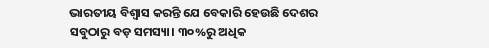ଭାରତୀୟ ବିଶ୍ୱାସ କରନ୍ତି ଯେ ବେକାରି ହେଉଛି ଦେଶର ସବୁଠାରୁ ବଡ଼ ସମସ୍ୟା। ୩୦%ରୁ ଅଧିକ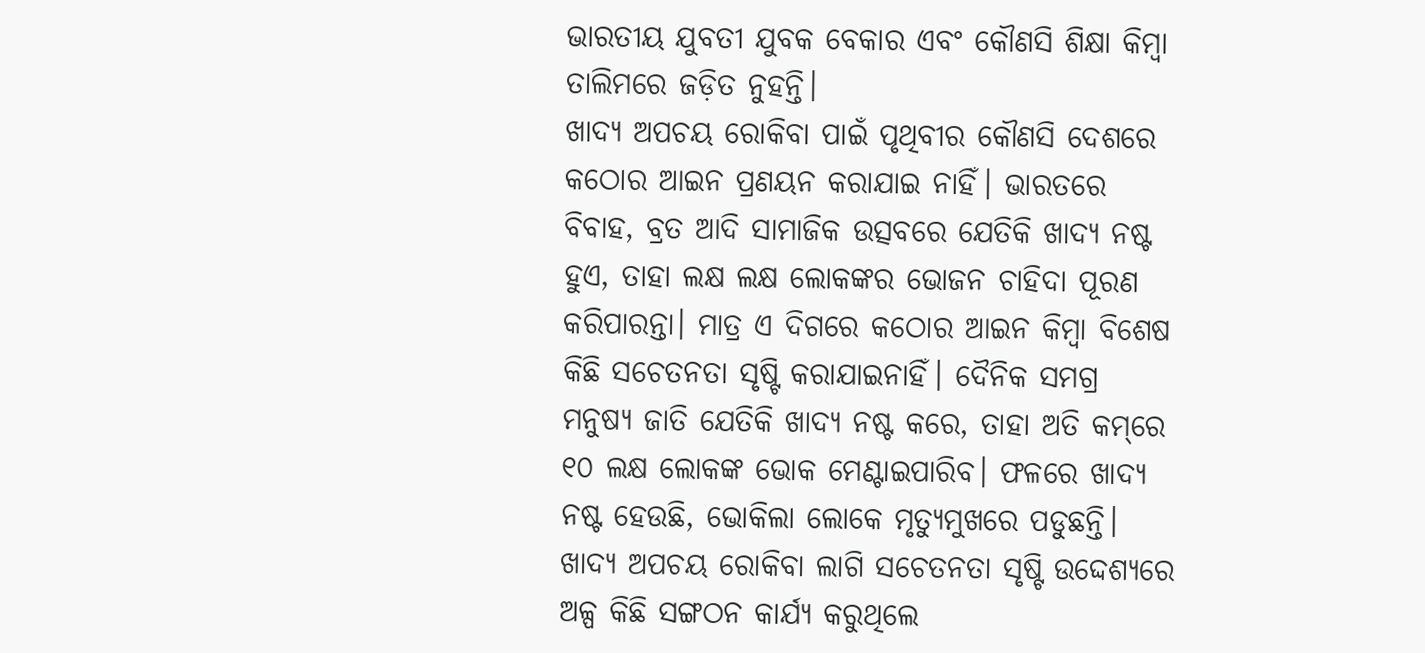ଭାରତୀୟ ଯୁବତୀ ଯୁବକ ବେକାର ଏବଂ କୌଣସି ଶିକ୍ଷା କିମ୍ବା ତାଲିମରେ ଜଡ଼ିତ ନୁହନ୍ତି।
ଖାଦ୍ୟ ଅପଚୟ ରୋକିବା ପାଇଁ ପୃଥିବୀର କୌଣସି ଦେଶରେ କଠୋର ଆଇନ ପ୍ରଣୟନ କରାଯାଇ ନାହିଁ। ଭାରତରେ ବିବାହ, ବ୍ରତ ଆଦି ସାମାଜିକ ଉତ୍ସବରେ ଯେତିକି ଖାଦ୍ୟ ନଷ୍ଟ ହୁଏ, ତାହା ଲକ୍ଷ ଲକ୍ଷ ଲୋକଙ୍କର ଭୋଜନ ଚାହିଦା ପୂରଣ କରିପାରନ୍ତା। ମାତ୍ର ଏ ଦିଗରେ କଠୋର ଆଇନ କିମ୍ବା ବିଶେଷ କିଛି ସଚେତନତା ସୃଷ୍ଟି କରାଯାଇନାହିଁ। ଦୈନିକ ସମଗ୍ର ମନୁଷ୍ୟ ଜାତି ଯେତିକି ଖାଦ୍ୟ ନଷ୍ଟ କରେ, ତାହା ଅତି କମ୍‌ରେ ୧୦ ଲକ୍ଷ ଲୋକଙ୍କ ଭୋକ ମେଣ୍ଟାଇପାରିବ। ଫଳରେ ଖାଦ୍ୟ ନଷ୍ଟ ହେଉଛି, ଭୋକିଲା ଲୋକେ ମୃତ୍ୟୁମୁଖରେ ପଡୁଛନ୍ତି। ଖାଦ୍ୟ ଅପଚୟ ରୋକିବା ଲାଗି ସଚେତନତା ସୃଷ୍ଟି ଉଦ୍ଦେଶ୍ୟରେ ଅଳ୍ପ କିଛି ସଙ୍ଗଠନ କାର୍ଯ୍ୟ କରୁଥିଲେ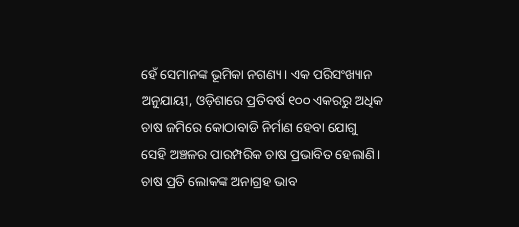ହେଁ ସେମାନଙ୍କ ଭୂମିକା ନଗଣ୍ୟ। ଏକ ପରିସଂଖ୍ୟାନ ଅନୁଯାୟୀ, ଓଡ଼ିଶାରେ ପ୍ରତିବର୍ଷ ୧୦୦ ଏକରରୁ ଅଧିକ ଚାଷ ଜମିରେ କୋଠାବାଡି ନିର୍ମାଣ ହେବା ଯୋଗୁ ସେହି ଅଞ୍ଚଳର ପାରମ୍ପରିକ ଚାଷ ପ୍ରଭାବିତ ହେଲାଣି। ଚାଷ ପ୍ରତି ଲୋକଙ୍କ ଅନାଗ୍ରହ ଭାବ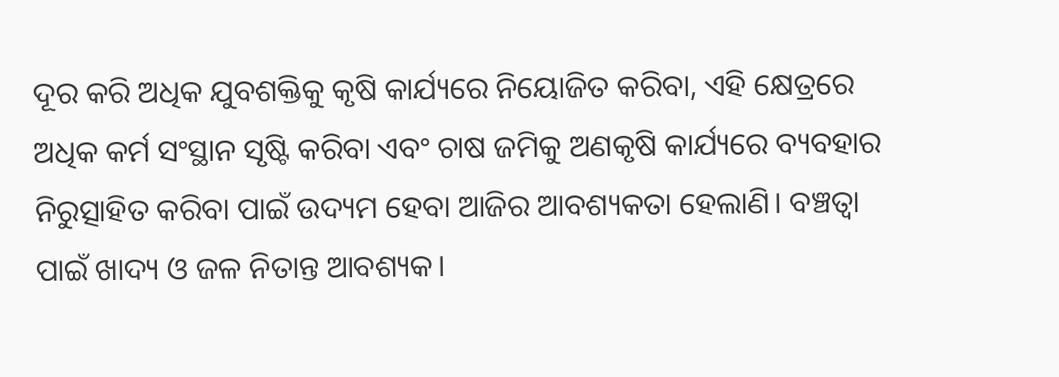ଦୂର କରି ଅଧିକ ଯୁବଶକ୍ତିକୁ କୃଷି କାର୍ଯ୍ୟରେ ନିୟୋଜିତ କରିବା, ଏହି କ୍ଷେତ୍ରରେ ଅଧିକ କର୍ମ ସଂସ୍ଥାନ ସୃଷ୍ଟି କରିବା ଏବଂ ଚାଷ ଜମିକୁ ଅଣକୃଷି କାର୍ଯ୍ୟରେ ବ୍ୟବହାର ନିରୁତ୍ସାହିତ କରିବା ପାଇଁ ଉଦ୍ୟମ ହେବା ଆଜିର ଆବଶ୍ୟକତା ହେଲାଣି। ବଞ୍ଚତ୍ବା ପାଇଁ ଖାଦ୍ୟ ଓ ଜଳ ନିତାନ୍ତ ଆବଶ୍ୟକ।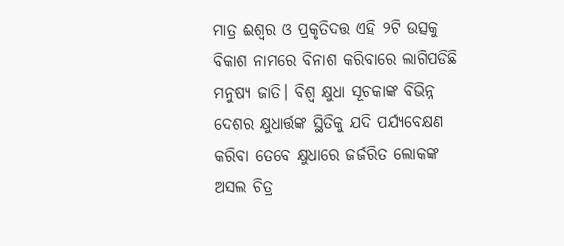ମାତ୍ର ଈଶ୍ୱର ଓ ପ୍ରକୃତିଦତ୍ତ ଏହି ୨ଟି ଉତ୍ସକୁ ବିକାଶ ନାମରେ ବିନାଶ କରିବାରେ ଲାଗିପଡିଛି ମନୁଷ୍ୟ ଜାତି। ବିଶ୍ୱ କ୍ଷୁଧା ସୂଚକାଙ୍କ ବିଭିନ୍ନ ଦେଶର କ୍ଷୁଧାର୍ତ୍ତଙ୍କ ସ୍ଥିତିକୁ ଯଦି ପର୍ଯ୍ୟବେକ୍ଷଣ କରିବା ତେବେ କ୍ଷୁଧାରେ ଜର୍ଜରିତ ଲୋକଙ୍କ ଅସଲ ଚିତ୍ର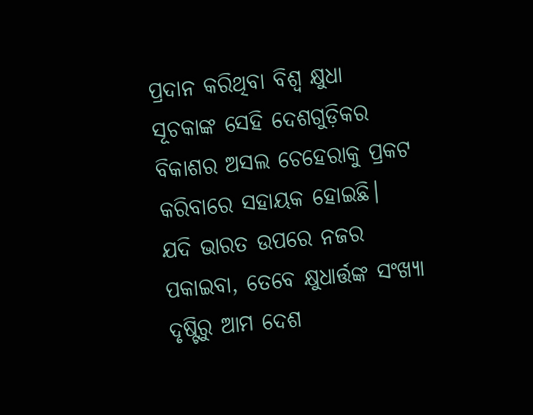ପ୍ରଦାନ କରିଥିବା ବିଶ୍ୱ କ୍ଷୁଧା ସୂଚକାଙ୍କ ସେହି ଦେଶଗୁଡ଼ିକର ବିକାଶର ଅସଲ ଚେହେରାକୁ ପ୍ରକଟ କରିବାରେ ସହାୟକ ହୋଇଛି।
ଯଦି ଭାରତ ଉପରେ ନଜର ପକାଇବା, ତେବେ କ୍ଷୁଧାର୍ତ୍ତଙ୍କ ସଂଖ୍ୟା ଦୃଷ୍ଟିରୁ ଆମ ଦେଶ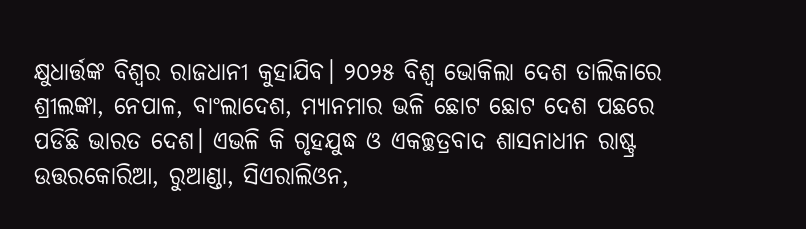କ୍ଷୁଧାର୍ତ୍ତଙ୍କ ବିଶ୍ୱର ରାଜଧାନୀ କୁହାଯିବ। ୨୦୨୫ ବିଶ୍ବ ଭୋକିଲା ଦେଶ ତାଲିକାରେ ଶ୍ରୀଲଙ୍କା, ନେପାଳ, ବାଂଲାଦେଶ, ମ୍ୟାନମାର ଭଳି ଛୋଟ ଛୋଟ ଦେଶ ପଛରେ ପଡିଛି ଭାରତ ଦେଶ। ଏଭଳି କି ଗୃହଯୁଦ୍ଧ ଓ ଏକଚ୍ଛତ୍ରବାଦ ଶାସନାଧୀନ ରାଷ୍ଟ୍ର ଉତ୍ତରକୋରିଆ, ରୁଆଣ୍ଡା, ସିଏରାଲିଓନ,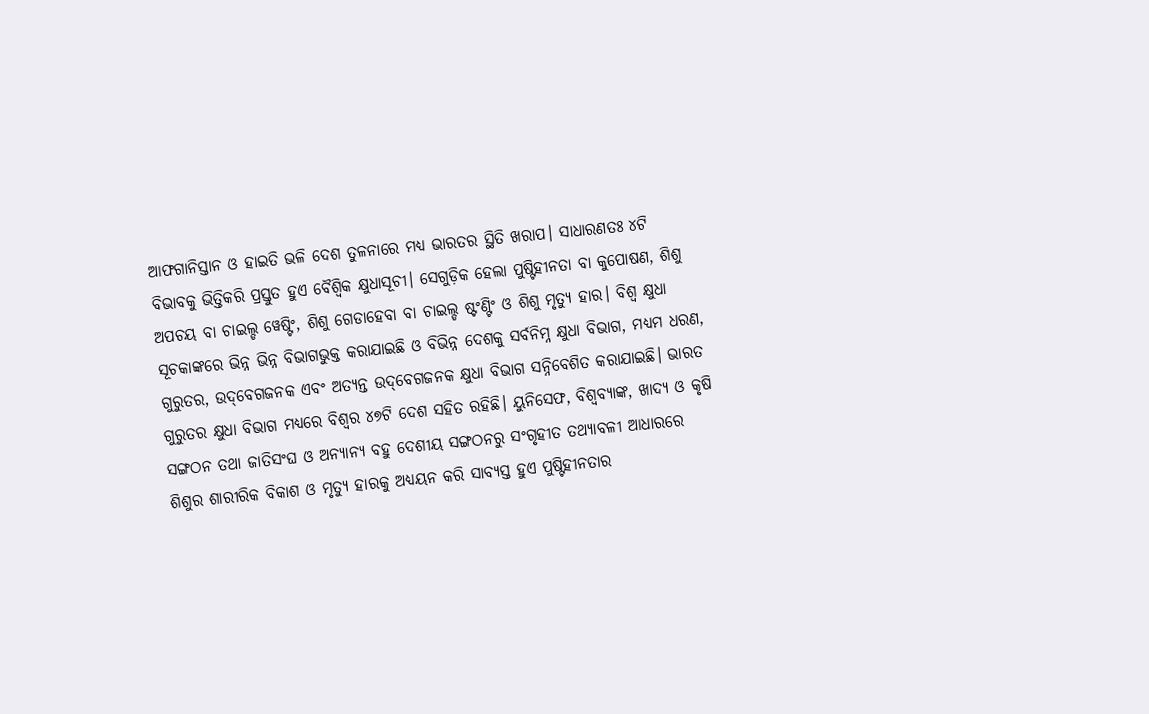ଆଫଗାନିସ୍ତାନ ଓ ହାଇତି ଭଳି ଦେଶ ତୁଳନାରେ ମଧ୍ୟ ଭାରତର ସ୍ଥିତି ଖରାପ। ସାଧାରଣତଃ ୪ଟି ବିଭାବକୁ ଭିତ୍ତିକରି ପ୍ରସ୍ତୁତ ହୁଏ ବୈଶ୍ୱିକ କ୍ଷୁଧାସୂଚୀ। ସେଗୁଡ଼ିକ ହେଲା ପୁଷ୍ଟିହୀନତା ବା କୁପୋଷଣ, ଶିଶୁ ଅପଚୟ ବା ଚାଇଲ୍ଡ ୱେଷ୍ଟିଂ, ଶିଶୁ ଗେଡାହେବା ବା ଚାଇଲ୍ଡ ଷ୍ଟଂଣ୍ଟିଂ ଓ ଶିଶୁ ମୃତ୍ୟୁ ହାର। ବିଶ୍ୱ କ୍ଷୁଧା ସୂଚକାଙ୍କରେ ଭିନ୍ନ ଭିନ୍ନ ବିଭାଗଭୁକ୍ତ କରାଯାଇଛି ଓ ବିଭିନ୍ନ ଦେଶକୁ ସର୍ବନିମ୍ନ କ୍ଷୁଧା ବିଭାଗ, ମଧ୍ୟମ ଧରଣ, ଗୁରୁତର, ଉଦ୍‌ବେଗଜନକ ଏବଂ ଅତ୍ୟନ୍ତ ଉଦ୍‌ବେଗଜନକ କ୍ଷୁଧା ବିଭାଗ ସନ୍ନିବେଶିତ କରାଯାଇଛି। ଭାରତ ଗୁରୁତର କ୍ଷୁଧା ବିଭାଗ ମଧ୍ୟରେ ବିଶ୍ୱର ୪୭ଟି ଦେଶ ସହିତ ରହିଛି। ୟୁନିସେଫ, ବିଶ୍ୱବ୍ୟାଙ୍କ, ଖାଦ୍ୟ ଓ କୃଷି ସଙ୍ଗଠନ ତଥା ଜାତିସଂଘ ଓ ଅନ୍ୟାନ୍ୟ ବହୁ ଦେଶୀୟ ସଙ୍ଗଠନରୁ ସଂଗୃହୀତ ତଥ୍ୟାବଳୀ ଆଧାରରେ ଶିଶୁର ଶାରୀରିକ ବିକାଶ ଓ ମୃତ୍ୟୁ ହାରକୁ ଅଧ୍ୟୟନ କରି ସାବ୍ୟସ୍ତ ହୁଏ ପୁଷ୍ଟିହୀନତାର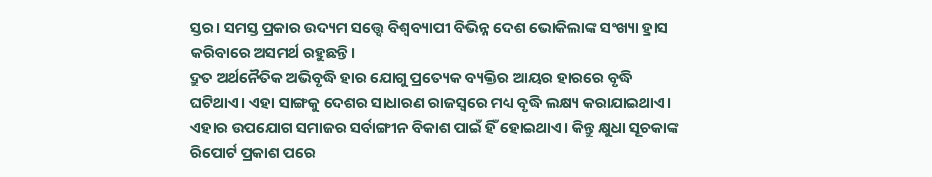ସ୍ତର। ସମସ୍ତ ପ୍ରକାର ଉଦ୍ୟମ ସତ୍ତ୍ୱେ ବିଶ୍ୱବ୍ୟାପୀ ବିଭିନ୍ନ ଦେଶ ଭୋକିଲାଙ୍କ ସଂଖ୍ୟା ହ୍ରାସ କରିବାରେ ଅସମର୍ଥ ରହୁଛନ୍ତି।
ଦ୍ରୁତ ଅର୍ଥନୈତିକ ଅଭିବୃଦ୍ଧି ହାର ଯୋଗୁ ପ୍ରତ୍ୟେକ ବ୍ୟକ୍ତିର ଆୟର ହାରରେ ବୃଦ୍ଧି ଘଟିଥାଏ। ଏହା ସାଙ୍ଗକୁ ଦେଶର ସାଧାରଣ ରାଜସ୍ବରେ ମଧ୍ୟ ବୃଦ୍ଧି ଲକ୍ଷ୍ୟ କରାଯାଇଥାଏ। ଏହାର ଉପଯୋଗ ସମାଜର ସର୍ବାଙ୍ଗୀନ ବିକାଶ ପାଇଁ ହିଁ ହୋଇଥାଏ। କିନ୍ତୁ କ୍ଷୁଧା ସୂଚକାଙ୍କ ରିପୋର୍ଟ ପ୍ରକାଶ ପରେ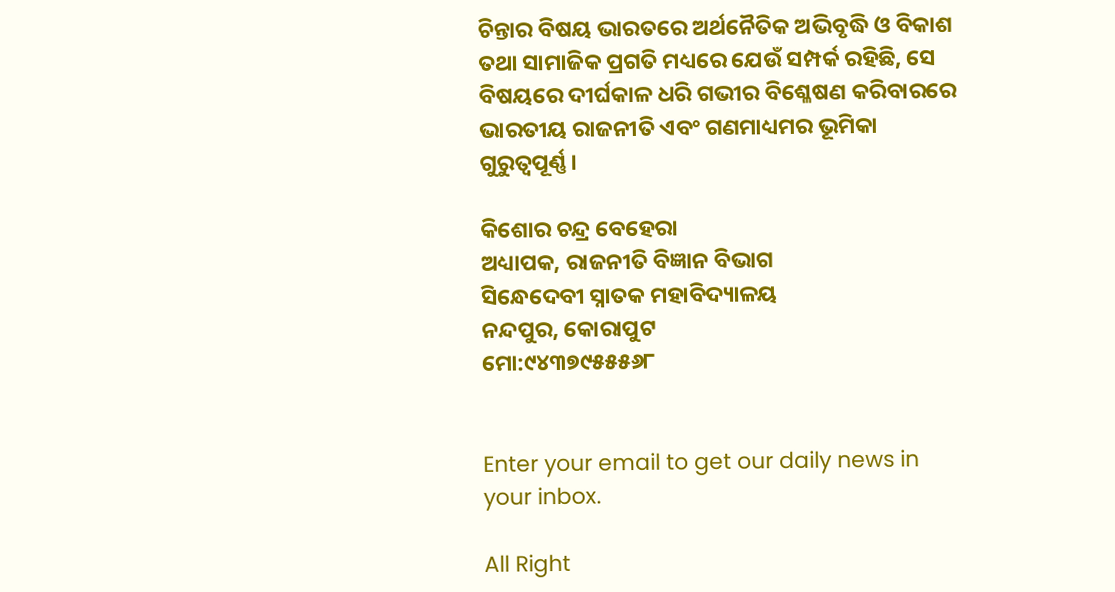ଚିନ୍ତାର ବିଷୟ ଭାରତରେ ଅର୍ଥନୈତିକ ଅଭିବୃଦ୍ଧି ଓ ବିକାଶ ତଥା ସାମାଜିକ ପ୍ରଗତି ମଧ୍ୟରେ ଯେଉଁ ସମ୍ପର୍କ ରହିଛି, ସେ ବିଷୟରେ ଦୀର୍ଘକାଳ ଧରି ଗଭୀର ବିଶ୍ଳେଷଣ କରିବାରରେ ଭାରତୀୟ ରାଜନୀତି ଏବଂ ଗଣମାଧ୍ୟମର ଭୂମିକା ଗୁରୁତ୍ୱପୂର୍ଣ୍ଣ।

କିଶୋର ଚନ୍ଦ୍ର ବେହେରା
ଅଧ୍ୟାପକ, ରାଜନୀତି ବିଜ୍ଞାନ ବିଭାଗ
ସିନ୍ଧେଦେବୀ ସ୍ନାତକ ମହାବିଦ୍ୟାଳୟ
ନନ୍ଦପୁର, କୋରାପୁଟ
ମୋ:୯୪୩୭୯୫୫୫୬୮


Enter your email to get our daily news in your inbox.

All Right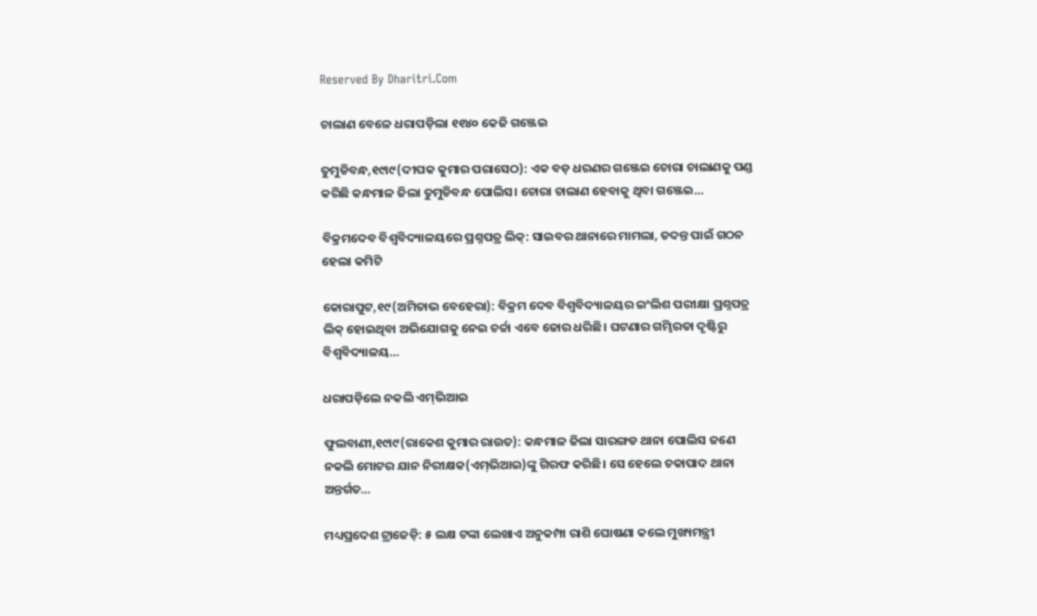Reserved By Dharitri.Com

ଚାଲାଣ ବେଳେ ଧରାପଡ଼ିଲା ୧୧୪୦ କେଜି ଗଞ୍ଜେଇ

ତୁମୁଡିବନ୍ଧ,୧୯ା୯(ଦୀପକ କୁମାର ପରାସେଠ): ଏକ ବଡ଼ ଧରଣର ଗଞ୍ଜେଇ ଚୋରା ଚାଲାଣକୁ ପଣ୍ଡ କରିଛି କନ୍ଧମାଳ ଜିଲା ତୁମୁଡିବନ୍ଧ ପୋଲିସ। ଚୋରା ଚାଲାଣ ହେବାକୁ ଥିବା ଗଞ୍ଜେଇ…

ବିକ୍ରମଦେବ ବିଶ୍ୱବିଦ୍ୟାଳୟରେ ପ୍ରଶ୍ନପତ୍ର ଲିକ୍‌: ସାଇବର ଥାନାରେ ମାମଲା, ତଦନ୍ତ ପାଇଁ ଗଠନ ହେଲା କମିଟି

କୋରାପୁଟ,୧୯(ଅମିତାଭ ବେହେରା): ବିକ୍ରମ ଦେବ ବିଶ୍ୱବିଦ୍ୟାଳୟର ଇଂଲିଶ ପରୀକ୍ଷା ପ୍ରଶ୍ନପତ୍ର ଲିକ୍‌ ହୋଇଥିବା ଅଭିଯୋଗକୁ ନେଇ ଚର୍ଚ୍ଚା ଏବେ ଜୋର ଧରିଛି। ଘଟଣାର ଗମ୍ଭିରତା ଦୃଷ୍ଟିରୁ ବିଶ୍ୱବିଦ୍ୟାଳୟ…

ଧରାପଡ଼ିଲେ ନକଲି ଏମ୍‌ଭିଆଇ

ଫୁଲବାଣୀ,୧୯ା୯(ରାକେଶ କୁମାର ରାଉତ): କନ୍ଧମାଳ ଜିଲା ସାରଙ୍ଗଡ ଥାନା ପୋଲିସ ଜଣେ ନକଲି ମୋଟର ଯାନ ନିରୀକ୍ଷକ(ଏମ୍‌ଭିଆଇ)ଙ୍କୁ ଗିରଫ କରିଛି। ସେ ହେଲେ ଚକାପାଦ ଥାନା ଅନ୍ତର୍ଗତ…

ମଧ୍ୟପ୍ରଦେଶ ଟ୍ରାଜେଡ଼ି: ୫ ଲକ୍ଷ ଟଙ୍କା ଲେଖାଏ ଅନୁକମ୍ପା ରାଶି ଘୋଷଣା କଲେ ମୁଖ୍ୟମନ୍ତ୍ରୀ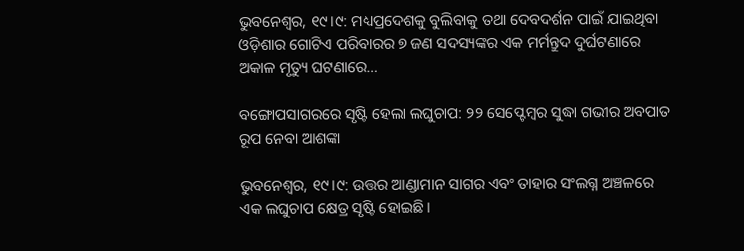ଭୁବନେଶ୍ୱର, ୧୯।୯: ମଧ୍ୟପ୍ରଦେଶକୁ ବୁଲିବାକୁ ତଥା ଦେବଦର୍ଶନ ପାଇଁ ଯାଇଥିବା ଓଡ଼ିଶାର ଗୋଟିଏ ପରିବାରର ୭ ଜଣ ସଦସ୍ୟଙ୍କର ଏକ ମର୍ମନ୍ତୁଦ ଦୁର୍ଘଟଣାରେ ଅକାଳ ମୃତ୍ୟୁ ଘଟଣାରେ…

ବଙ୍ଗୋପସାଗରରେ ସୃଷ୍ଟି ହେଲା ଲଘୁଚାପ: ୨୨ ସେପ୍ଟେମ୍ବର ସୁଦ୍ଧା ଗଭୀର ଅବପାତ ରୂପ ନେବା ଆଶଙ୍କା

ଭୁବନେଶ୍ୱର, ୧୯।୯: ଉତ୍ତର ଆଣ୍ଡାମାନ ସାଗର ଏବଂ ତାହାର ସଂଲଗ୍ନ ଅଞ୍ଚଳରେ ଏକ ଲଘୁଚାପ କ୍ଷେତ୍ର ସୃଷ୍ଟି ହୋଇଛି।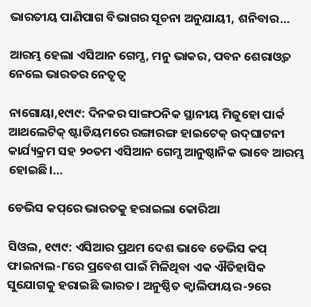ଭାରତୀୟ ପାଣିପାଗ ବିଭାଗର ସୂଚନା ଅନୁଯାୟୀ, ଶନିବାର…

ଆରମ୍ଭ ହେଲା ଏସିଆନ ଗେମ୍ସ, ମନୁ ଭାକର, ପବନ ଶେରାଓ୍ବତ ନେଲେ ଭାରତର ନେତୃତ୍ୱ

ନାଗୋୟା,୧୯ା୯: ଦିନକର ସାଙ୍ଗଠନିକ ସ୍ଥାନୀୟ ମିଜୁହୋ ପାର୍କ ଆଥଲେଟିକ୍‌ ଷ୍ଟାଡିୟମରେ ରଙ୍ଗାରଙ୍ଗ ହାଇଟେକ୍‌ ଉଦ୍‌ଘାଟନୀ କାର୍ଯ୍ୟକ୍ରମ ସହ ୨୦ତମ ଏସିଆନ ଗେମ୍ସ ଆନୁଷ୍ଠାନିକ ଭାବେ ଆରମ୍ଭ ହୋଇଛି।…

ଡେଭିସ କପ୍‌ରେ ଭାରତକୁ ହରାଇଲା କୋରିଆ

ସିଓଲ, ୧୯ା୯: ଏସିଆର ପ୍ରଥମ ଦେଶ ଭାବେ ଡେଭିସ କପ୍‌ ଫାଇନାଲ-୮ରେ ପ୍ରବେଶ ପାଇଁ ମିଳିଥିବା ଏକ ଐତିହାସିକ ସୁଯୋଗକୁ ହରାଇଛି ଭାରତ। ଅନୁଷ୍ଠିତ କ୍ୱାଲିଫାୟର-୨ରେ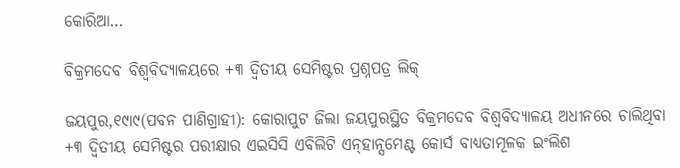କୋରିଆ…

ବିକ୍ରମଦେବ ବିଶ୍ୱବିଦ୍ୟାଳୟରେ +୩ ଦ୍ୱିତୀୟ ସେମିଷ୍ଟର ପ୍ରଶ୍ନପତ୍ର ଲିକ୍‌

ଜୟପୁର,୧୯ା୯(ପବନ ପାଣିଗ୍ରାହୀ): କୋରାପୁଟ ଜିଲା ଜୟପୁରସ୍ଥିତ ବିକ୍ରମଦେବ ବିଶ୍ୱବିଦ୍ୟାଳୟ ଅଧୀନରେ ଚାଲିଥିବା +୩ ଦ୍ବିତୀୟ ସେମିଷ୍ଟର ପରୀକ୍ଷାର ଏଇସିସି ଏବିଲିଟି ଏନ୍‌ହାନ୍ସମେଣ୍ଟ କୋର୍ସ ବାଧ୍ୟତାମୂଳକ ଇଂଲିଶ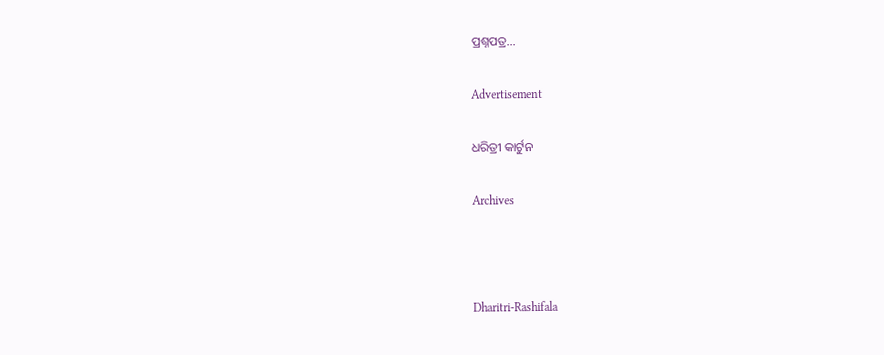ପ୍ରଶ୍ନପତ୍ର…

Advertisement

ଧରିତ୍ରୀ କାର୍ଟୁନ

Archives



Dharitri-Rashifala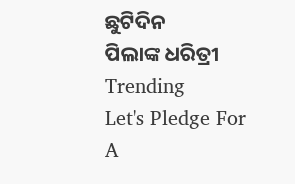ଛୁଟିଦିନ
ପିଲାଙ୍କ ଧରିତ୍ରୀ
Trending
Let's Pledge For A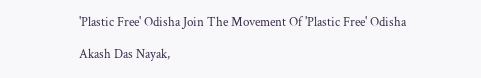'Plastic Free' Odisha Join The Movement Of 'Plastic Free' Odisha

Akash Das Nayak,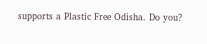supports a Plastic Free Odisha. Do you?